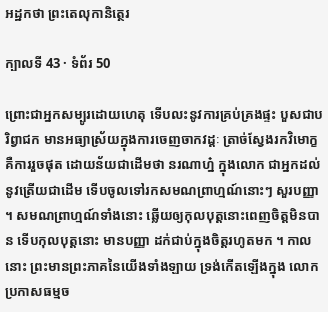អដ្ឋកថា ព្រះតេលុកានិត្ថេរ

ក្បាលទី 43 · ទំព័រ 50

ព្រោះជាអ្នកសម្បូរដោយហេតុ ទើបលះនូវការគ្រប់គ្រងផ្ទះ បួសជាបរិព្វាជក មានអធ្យាស្រ័យក្នុងការចេញចាកវដ្តៈ ត្រាច់ស្វែងរកវិមោក្ខ គឺការរួចផុត ដោយន័យជាដើមថា នរណាហ្ន៎ ក្នុងលោក ជាអ្នកដល់នូវត្រើយជាដើម ទើបចូលទៅរកសមណព្រាហ្មណ៍នោះៗ សួរបញ្ញា ។ សមណព្រាហ្មណ៍ទាំងនោះ ឆ្លើយឲ្យកុលបុត្តនោះពេញចិត្តមិនបាន ទើបកុលបុត្តនោះ មានបញ្ញា ដក់ជាប់ក្នុងចិត្តរហូតមក ។ កាលនោះ ព្រះមានព្រះភាគនៃយើងទាំងឡាយ ទ្រង់កើតឡើងក្នុង លោក ប្រកាសធម្មច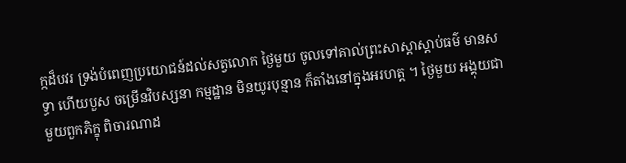ក្កដ៏បវរ ទ្រង់បំពេញប្រយោជន៍ដល់សត្វលោក ថ្ងៃមួយ ចូលទៅគាល់ព្រះសាស្តាស្តាប់ធម៌ មានសទ្ធា ហើយបួស ចម្រើនវិបស្សនា កម្មដ្ឋាន មិនយូរបុន្មាន ក៏តាំងនៅក្នុងអរហត្ត ។ ថ្ងៃមួយ អង្គុយជាមួយពួកភិក្ខុ ពិចារណាដ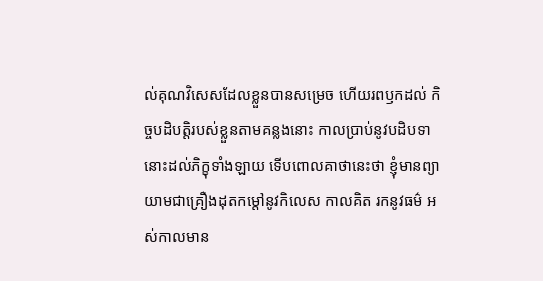ល់គុណវិសេសដែលខ្លួនបានសម្រេច ហើយរពឫកដល់ កិច្ចបដិបត្តិរបស់ខ្លួនតាមគន្លងនោះ កាលប្រាប់នូវបដិបទានោះដល់ភិក្ខុទាំងឡាយ ទើបពោលគាថានេះថា ខ្ញុំមានព្យាយាមជាគ្រឿងដុតកម្តៅនូវកិលេស កាលគិត រកនូវធម៌ អស់កាលមាន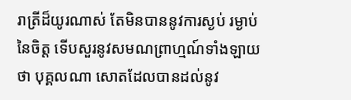រាត្រីដ៏យូរណាស់ តែមិនបាននូវការស្ងប់ រម្ងាប់នៃចិត្ត ទើបសួរនូវសមណព្រាហ្មណ៍ទាំងឡាយថា បុគ្គលណា សោតដែលបានដល់នូវ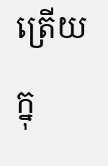ត្រើយក្នុ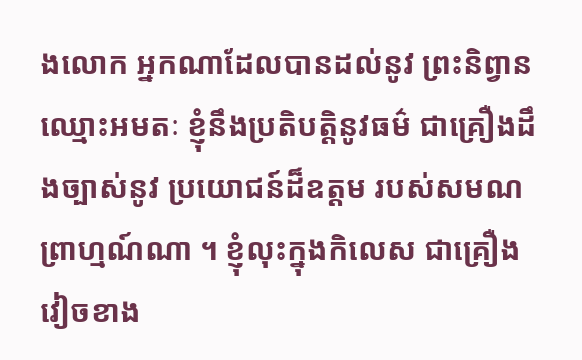ងលោក អ្នកណាដែលបានដល់នូវ ព្រះនិព្វានឈ្មោះអមតៈ ខ្ញុំនឹងប្រតិបត្តិនូវធម៌ ជាគ្រឿងដឹងច្បាស់នូវ ប្រយោជន៍ដ៏ឧត្តម របស់សមណព្រាហ្មណ៍ណា ។ ខ្ញុំលុះក្នុងកិលេស ជាគ្រឿងវៀចខាង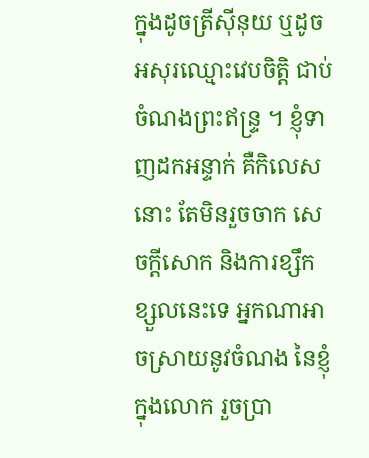ក្នុងដូចត្រីស៊ីនុយ ឬដូចអសុរឈ្មោះវេបចិត្តិ ជាប់ ចំណងព្រះឥន្ទ្រ ។ ខ្ញុំទាញដកអន្ទាក់ គឺកិលេសនោះ តែមិនរួចចាក សេចក្តីសោក និងការខ្សឹកខ្សួលនេះទេ អ្នកណាអាចស្រាយនូវចំណង នៃខ្ញុំក្នុងលោក រួចប្រា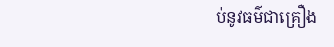ប់នូវធម៌ជាគ្រឿង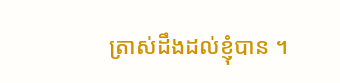ត្រាស់ដឹងដល់ខ្ញុំបាន ។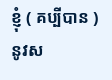ខ្ញុំ ( គប្បីបាន ) នូវស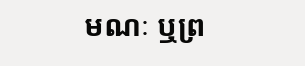មណៈ ឬព្រ